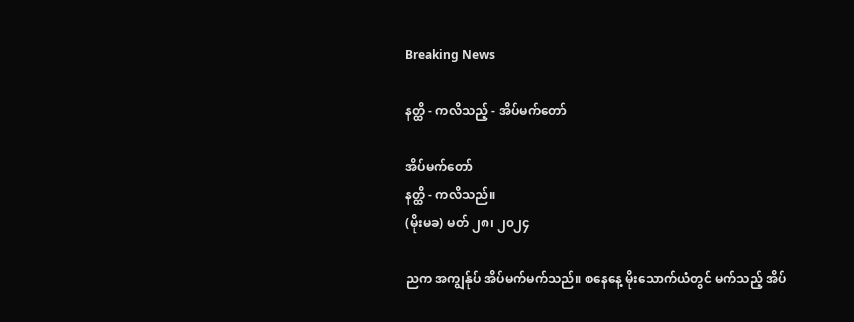Breaking News

နတ္ထိ - ကလိသည့် - အိပ်မက်တော်

အိပ်မက်တော်
နတ္ထိ - ကလိသည်။
(မိုးမခ) မတ် ၂၈၊ ၂၀၂၄

ညက အကျွန်ုပ် အိပ်မက်မက်သည်။ စနေနေ့ မိုးသောက်ယံတွင် မက်သည့် အိပ်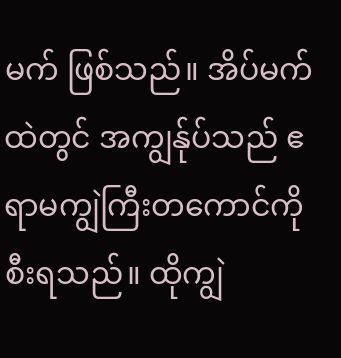မက် ဖြစ်သည်။ အိပ်မက်ထဲတွင် အကျွန်ုပ်သည် ဧရာမကျွဲကြီးတကောင်ကို စီးရသည်။ ထိုကျွဲ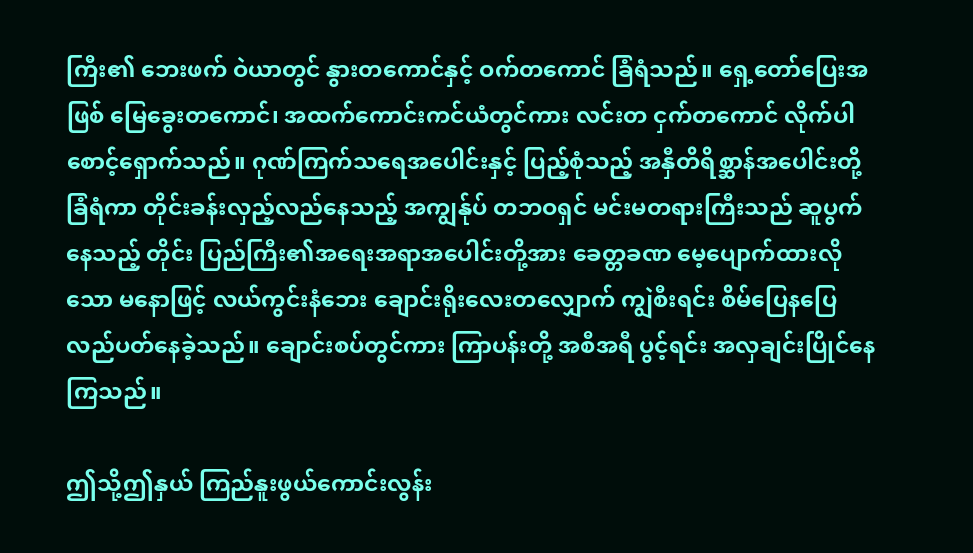ကြီး၏ ဘေးဖက် ဝဲယာတွင် နွားတကောင်နှင့် ဝက်တကောင် ခြံရံသည်။ ရှေ့တော်ပြေးအဖြစ် မြေခွေးတကောင်၊ အထက်ကောင်းကင်ယံတွင်ကား လင်းတ ငှက်တကောင် လိုက်ပါစောင့်ရှောက်သည်။ ဂုဏ်ကြက်သရေအပေါင်းနှင့် ပြည့်စုံသည့် အနှီတိရိစ္ဆာန်အပေါင်းတို့ ခြံရံကာ တိုင်းခန်းလှည့်လည်နေသည့် အကျွန်ုပ် တဘဝရှင် မင်းမတရားကြီးသည် ဆူပွက်နေသည့် တိုင်း ပြည်ကြီး၏အရေးအရာအပေါင်းတို့အား ခေတ္တခဏ မေ့ပျောက်ထားလိုသော မနောဖြင့် လယ်ကွင်းနံဘေး ချောင်းရိုးလေးတလျှောက် ကျွဲစီးရင်း စိမ်ပြေနပြေ လည်ပတ်နေခဲ့သည်။ ချောင်းစပ်တွင်ကား ကြာပန်းတို့ အစီအရီ ပွင့်ရင်း အလှချင်းပြိုင်နေကြသည်။

ဤသို့ဤနှယ် ကြည်နူးဖွယ်ကောင်းလွန်း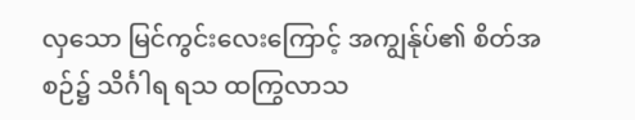လှသော မြင်ကွင်းလေးကြောင့် အကျွန်ုပ်၏ စိတ်အစဉ်၌ သိင်္ဂါရ ရသ ထကြွလာသ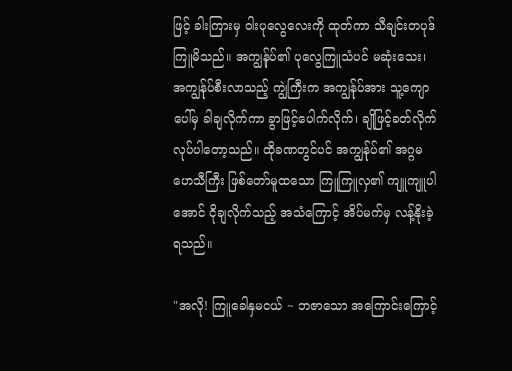ဖြင့် ခါးကြားမှ ဝါးပုလွေလေးကို ထုတ်ကာ သီချင်းတပုဒ် ကြူမိသည်။ အကျွန်ုပ်၏ ပုလွေကြူသံပင် မဆုံးသေး၊ အကျွန်ုပ်စီးလာသည့် ကျွဲကြီးက အကျွန်ုပ်အား သူ့ကျောပေါ်မှ ခါချလိုက်ကာ ခွာဖြင့်ပေါက်လိုက်၊ ချိုဖြင့်ခတ်လိုက် လုပ်ပါတော့သည်။ ထိုခဏတွင်ပင် အကျွန်ုပ်၏ အဂ္ဂမဟေသီကြီး ဖြစ်တော်မူထသော ကြူကြူလှ၏ ကျူကျူပါအောင် ငိုချလိုက်သည့် အသံကြောင့် အိပ်မက်မှ လန့်နိုးခဲ့ရသည်။

"အလို! ကြူခေါနှမငယ် ~ ဘဇာသော အကြောင်းကြောင့်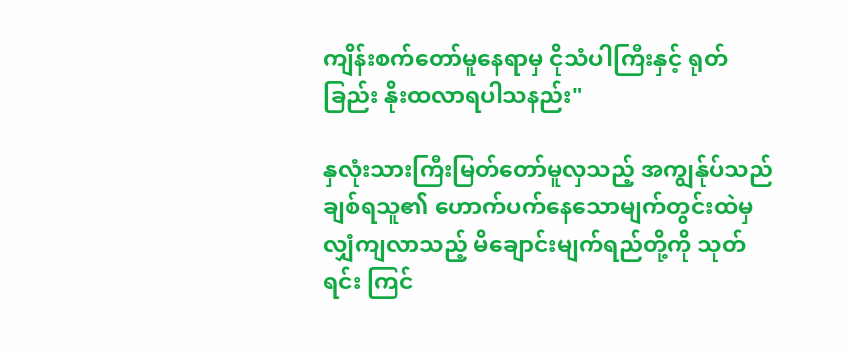ကျိန်းစက်တော်မူနေရာမှ ငိုသံပါကြီးနှင့် ရုတ်ခြည်း နိုးထလာရပါသနည်း"

နှလုံးသားကြီးမြတ်တော်မူလှသည့် အကျွန်ုပ်သည် ချစ်ရသူ၏ ဟောက်ပက်နေသောမျက်တွင်းထဲမှ လျှံကျလာသည့် မိချောင်းမျက်ရည်တို့ကို သုတ်ရင်း ကြင်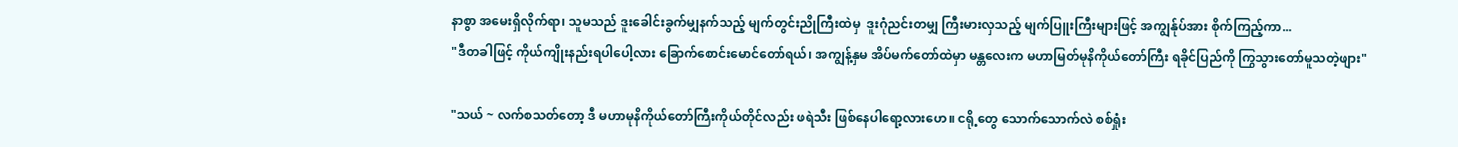နာစွာ အမေးရှိလိုက်ရာ၊ သူမသည် ဒူးခေါင်းခွက်မျှနက်သည့် မျက်တွင်းညိုကြီးထဲမှ  ဒူးဂုံညင်းတမျှ ကြီးမားလှသည့် မျက်ပြူးကြီးများဖြင့် အကျွန်ုပ်အား စိုက်ကြည့်ကာ...
"ဒီတခါဖြင့် ကိုယ်ကျိုးနည်းရပါပေါ့လား ခြောက်စောင်းမောင်တော်ရယ်၊ အကျွန့်နှမ အိပ်မက်တော်ထဲမှာ မန္တလေးက မဟာမြတ်မုနိကိုယ်တော်ကြီး ရခိုင်ပြည်ကို ကြွသွားတော်မူသတဲ့ဖျား"

"သယ် ~ လက်စသတ်တော့ ဒီ မဟာမုနိကိုယ်တော်ကြီးကိုယ်တိုင်လည်း ဖရဲသီး ဖြစ်နေပါရော့လားဟေ။ ငရို့တွေ သောက်သောက်လဲ စစ်ရှုံး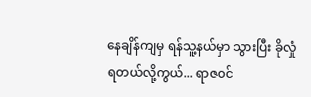နေချိန်ကျမှ ရန်သူ့နယ်မှာ သွားပြီး ခိုလှုံရတယ်လို့ကွယ်... ရာဇ၀င်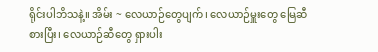ရိုင်းပါဘိသနဲ့။ အိမ်း ~ လေယာဉ်တွေပျက်၊ လေယာဉ်မှူးတွေ မြေဆီစားပြီး၊ လေယာဉ်ဆီတွေ ရှားပါး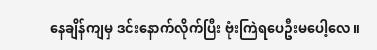နေချိန်ကျမှ ဒင်းနောက်လိုက်ပြီး ဗုံးကြဲရပေဦးမပေါ့လေ။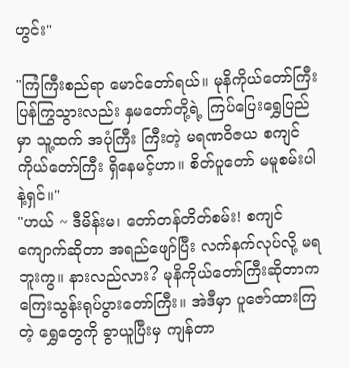ဟွင်း"

"ကြံကြီးစည်ရာ မောင်တော်ရယ်။ မုနိကိုယ်တော်ကြီး ပြန်ကြွသွားလည်း နှမတော်တို့ရဲ့ ကြပ်ပြေးရွှေပြည်မှာ သူ့ထက် အပုံကြီး ကြီးတဲ့ မရဏဝိဇယ စကျင်ကိုယ်တော်ကြီး ရှိနေမင့်ဟာ။ စိတ်ပူတော် မမူစမ်းပါနဲ့ရှင်။"
"ဟယ် ~ ဒီမိန်းမ၊ တော်တန်တိတ်စမ်း! စကျင်ကျောက်ဆိုတာ အရည်ဖျော်ပြီး လက်နက်လုပ်လို့ မရဘူးကွ။ နားလည်လား? မုနိကိုယ်တော်ကြီးဆိုတာက ကြေးသွန်းရုပ်ပွားတော်ကြီး။ အဲဒီမှာ ပူဇော်ထားကြတဲ့ ရွှေတွေကို ခွာယူပြီးမှ ကျန်တာ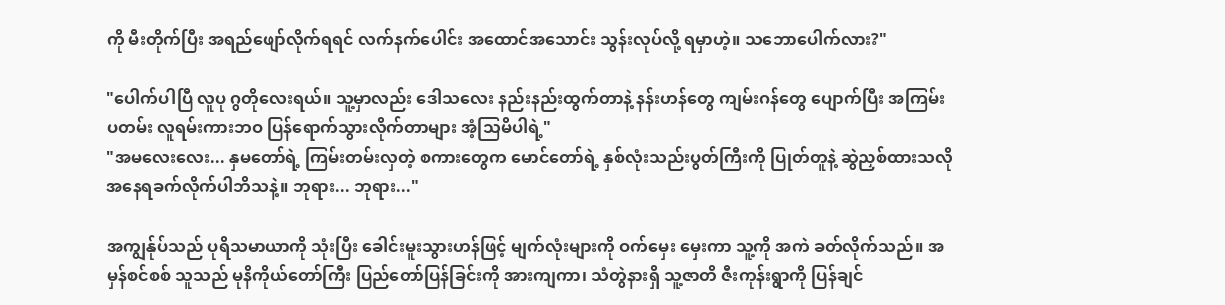ကို မီးတိုက်ပြီး အရည်ဖျော်လိုက်ရရင် လက်နက်ပေါင်း အထောင်အသောင်း သွန်းလုပ်လို့ ရမှာဟဲ့။ သဘောပေါက်လား?"

"ပေါက်ပါပြီ လူပု ဂွတိုလေးရယ်။ သူ့မှာလည်း ဒေါသလေး နည်းနည်းထွက်တာနဲ့ နန်းဟန်တွေ ကျမ်းဂန်တွေ ပျောက်ပြီး အကြမ်းပတမ်း လူရမ်းကားဘဝ ပြန်ရောက်သွားလိုက်တာများ အံ့သြမိပါရဲ့"
"အမလေးလေး... နှမတော်ရဲ့ ကြမ်းတမ်းလှတဲ့ စကားတွေက မောင်တော်ရဲ့ နှစ်လုံးသည်းပွတ်ကြီးကို ပြုတ်တူနဲ့ ဆွဲညှစ်ထားသလို အနေရခက်လိုက်ပါဘိသနဲ့။ ဘုရား... ဘုရား..."

အကျွန်ုပ်သည် ပုရိသမာယာကို သုံးပြီး ခေါင်းမူးသွားဟန်ဖြင့် မျက်လုံးများကို ဝက်မှေး မှေးကာ သူ့ကို အကဲ ခတ်လိုက်သည်။ အမှန်စင်စစ် သူသည် မုနိကိုယ်တော်ကြီး ပြည်တော်ပြန်ခြင်းကို အားကျကာ၊ သံတွဲနားရှိ သူ့ဇာတိ ဇီးကုန်းရွာကို ပြန်ချင်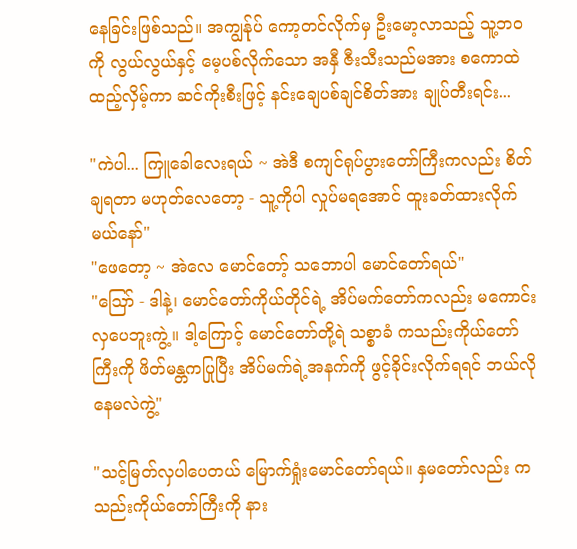နေခြင်းဖြစ်သည်။ အကျွန်ုပ် ကော့တင်လိုက်မှ ဦးမော့လာသည့် သူ့ဘ၀ကို လွယ်လွယ်နှင့် မေ့ပစ်လိုက်သော အနှီ ဇီးသီးသည်မအား စကောထဲ ထည့်လှိမ့်ကာ ဆင်ကိုးစီးဖြင့် နင်းချေပစ်ချင်စိတ်အား ချုပ်တီးရင်း...

"ကဲပါ... ကြူခေါလေးရယ် ~ အဲဒီ စကျင်ရုပ်ပွားတော်ကြီးကလည်း စိတ်ချရတာ မဟုတ်လေတော့ - သူ့ကိုပါ လှုပ်မရအောင် ထူးခတ်ထားလိုက်မယ်နော်"
"ဖေတော့ ~ အဲလေ မောင်တော့် သဘောပါ မောင်တော်ရယ်"
"ဪ - ဒါနဲ့၊ မောင်တော်ကိုယ်တိုင်ရဲ့ အိပ်မက်တော်ကလည်း မကောင်းလှပေဘူးကွဲ့။ ဒါ့ကြောင့် မောင်တော်တို့ရဲ သစ္စာခံ ကသည်းကိုယ်တော်ကြီးကို ဖိတ်မန္တကပြုပြီး အိပ်မက်ရဲ့အနက်ကို ဖွင့်ခိုင်းလိုက်ရရင် ဘယ်လိုနေမလဲကွဲ့"

"သင့်မြတ်လှပါပေတယ် မြောက်ရှုံးမောင်တော်ရယ်။ နှမတော်လည်း ကသည်းကိုယ်တော်ကြီးကို နား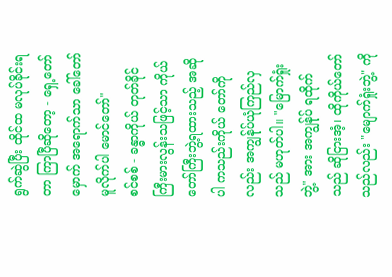ရွက်ဆွဲပြီး ထိုင်ထ မလုပ်ခိုင်းရတာ ကြာပြီဆိုတော့ - ရှေ့တော်မှောက် အရောက်သာ ခေါ်တော်မူလိုက်ပါ မောင်တော်"
စင်စစ် - ခန္ဓာကိုယ် တုတ်ခိုင်ကြီးမားလွန်းသဖြင့်သာ ကိုယ်တော်ကြီးဘွဲ့ရထားသည့် အဆိုပါ ကသည်းကိုယ် တော်ကိုလည်း အကျွန်ုပ်ယုံကြည်လှသည် မဟုတ်ပါ။ "မြောက်ရှုံးဘွဲ့" အား အကျွန်ုပ် ရထိုက်သည် ဆိုငြားအံ့၊ ထိုကိုယ်တော်သည်လည်း "မျောက်ရှုံးဘွဲ့" ကို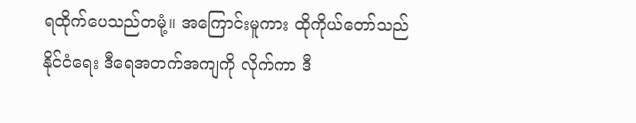ရထိုက်ပေသည်တမုံ့။ အကြောင်းမူကား ထိုကိုယ်တော်သည် နိုင်ငံရေး ဒီရေအတက်အကျကို လိုက်ကာ ဒီ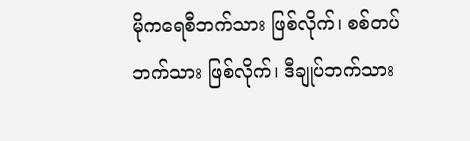မိုကရေစီဘက်သား ဖြစ်လိုက်၊ စစ်တပ်ဘက်သား ဖြစ်လိုက်၊ ဒီချုပ်ဘက်သား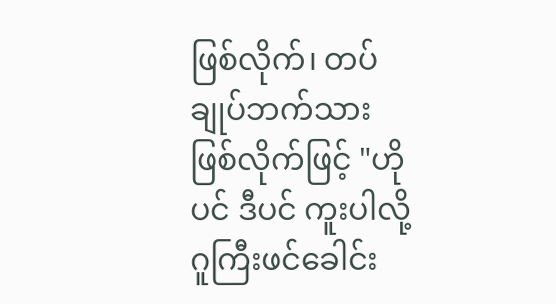ဖြစ်လိုက်၊ တပ်ချုပ်ဘက်သား ဖြစ်လိုက်ဖြင့် "ဟိုပင် ဒီပင် ကူးပါလို့ ဂူကြီးဖင်ခေါင်း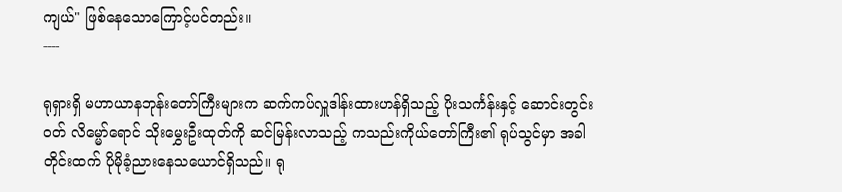ကျယ်" ဖြစ်နေသောကြောင့်ပင်တည်း။
----

ရုရှားရှိ မဟာယာနဘုန်းတော်ကြီးများက ဆက်ကပ်လှူဒါန်းထားဟန်ရှိသည့် ပိုးသင်္ကန်းနှင့် ဆောင်းတွင်းဝတ် လိမ္မော်ရောင် သိုးမွှေးဦးထုတ်ကို ဆင်မြန်းလာသည့် ကသည်းကိုယ်တော်ကြီး၏ ရုပ်သွင်မှာ အခါတိုင်းထက် ပိုမိုခံ့ညားနေသယောင်ရှိသည်။ ရု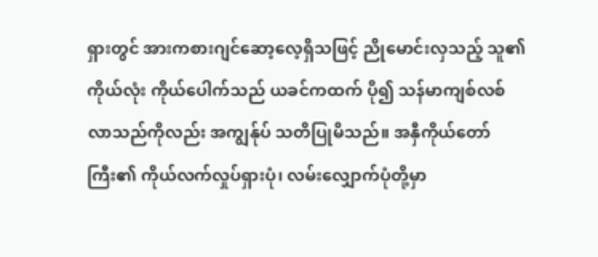ရှားတွင် အားကစားဂျင်ဆော့လေ့ရှိသဖြင့် ညိုမောင်းလှသည့် သူ၏ ကိုယ်လုံး ကိုယ်ပေါက်သည် ယခင်ကထက် ပို၍ သန်မာကျစ်လစ်လာသည်ကိုလည်း အကျွန်ုပ် သတိပြုမိသည်။ အနှီကိုယ်တော်ကြီး၏ ကိုယ်လက်လှုပ်ရှားပုံ၊ လမ်းလျှောက်ပုံတို့မှာ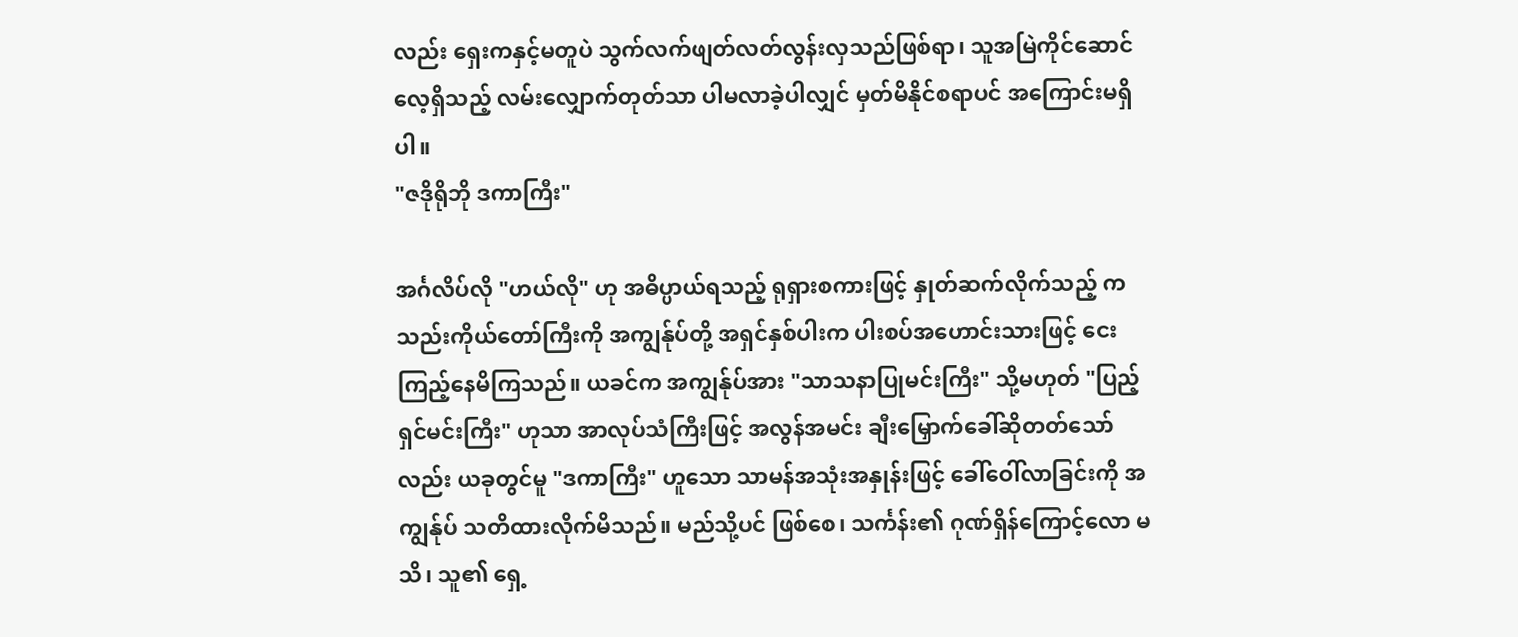လည်း ရှေးကနှင့်မတူပဲ သွက်လက်ဖျတ်လတ်လွန်းလှသည်ဖြစ်ရာ၊ သူအမြဲကိုင်ဆောင်လေ့ရှိသည့် လမ်းလျှောက်တုတ်သာ ပါမလာခဲ့ပါလျှင် မှတ်မိနိုင်စရာပင် အကြောင်းမရှိပါ။
"ဇဒိုရိုဘို ဒကာကြီး"

အင်္ဂလိပ်လို "ဟယ်လို" ဟု အဓိပ္ပာယ်ရသည့် ရုရှားစကားဖြင့် နှုတ်ဆက်လိုက်သည့် ကသည်းကိုယ်တော်ကြီးကို အကျွန်ုပ်တို့ အရှင်နှစ်ပါးက ပါးစပ်အဟောင်းသားဖြင့် ငေးကြည့်နေမိကြသည်။ ယခင်က အကျွန်ုပ်အား "သာသနာပြုမင်းကြီး" သို့မဟုတ် "ပြည့်ရှင်မင်းကြီး" ဟုသာ အာလုပ်သံကြီးဖြင့် အလွန်အမင်း ချီးမြှောက်ခေါ်ဆိုတတ်သော်လည်း ယခုတွင်မူ "ဒကာကြီး" ဟူသော သာမန်အသုံးအနှုန်းဖြင့် ခေါ်ဝေါ်လာခြင်းကို အကျွန်ုပ် သတိထားလိုက်မိသည်။ မည်သို့ပင် ဖြစ်စေ၊ သင်္ကန်း၏ ဂုဏ်ရှိန်ကြောင့်လော မသိ၊ သူ၏ ရှေ့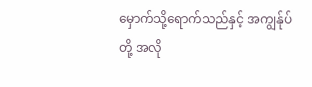မှောက်သို့ရောက်သည်နှင့် အကျွန်ုပ်တို့ အလို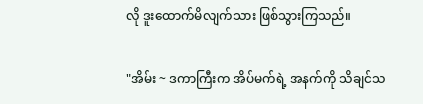လို ဒူးထောက်မိလျက်သား ဖြစ်သွားကြသည်။

"အိမ်း ~ ဒကာကြီးက အိပ်မက်ရဲ့ အနက်ကို သိချင်သ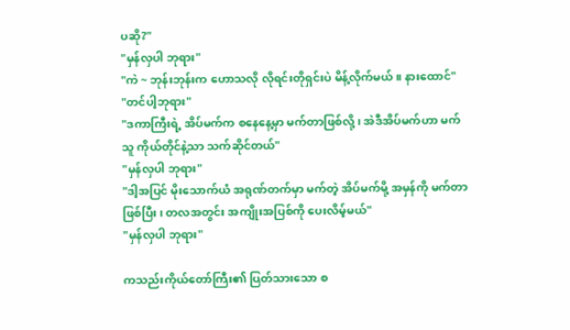ပဆို?"
"မှန်လှပါ ဘုရား"
"ကဲ ~ ဘုန်းဘုန်းက ဟောသလို လိုရင်းတိုရှင်းပဲ မိန့်လိုက်မယ်။ နားထောင်"
"တင်ပါ့ဘုရား"
"ဒကာကြီးရဲ့ အိပ်မက်က စနေနေ့မှာ မက်တာဖြစ်လို့၊ အဲဒီအိပ်မက်ဟာ မက်သူ ကိုယ်တိုင်နဲ့သာ သက်ဆိုင်တယ်"
"မှန်လှပါ ဘုရား"
"ဒါ့အပြင် မိုးသောက်ယံ အရုဏ်တက်မှာ မက်တဲ့ အိပ်မက်မို့ အမှန်ကို မက်တာဖြစ်ပြီး၊ တလအတွင်း အကျိုးအပြစ်ကို ပေးလိမ့်မယ်"
"မှန်လှပါ ဘုရား"

ကသည်းကိုယ်တော်ကြီး၏ ပြတ်သားသော စ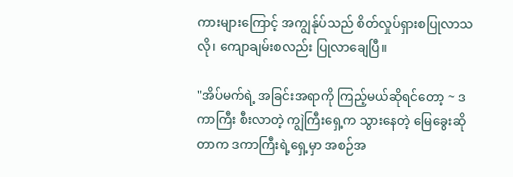ကားများကြောင့် အကျွန်ုပ်သည် စိတ်လှုပ်ရှားစပြုလာသလို၊ ကျောချမ်းစလည်း ပြုလာချေပြီ။

"အိပ်မက်ရဲ့ အခြင်းအရာကို ကြည့်မယ်ဆိုရင်တော့ ~ ဒကာကြီး စီးလာတဲ့ ကျွဲကြီးရှေ့က သွားနေတဲ့ မြေခွေးဆိုတာက ဒကာကြီးရဲ့ရှေ့မှာ အစဉ်အ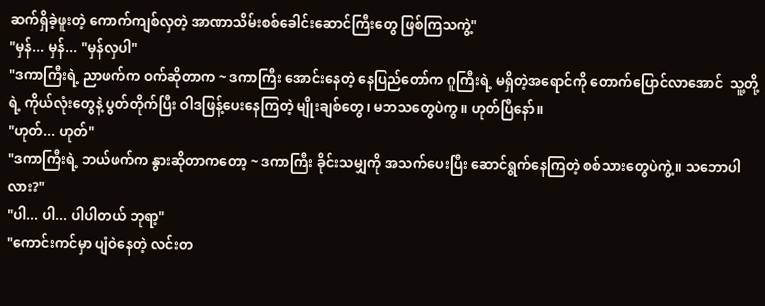ဆက်ရှိခဲ့ဖူးတဲ့ ကောက်ကျစ်လှတဲ့ အာဏာသိမ်းစစ်ခေါင်းဆောင်ကြီးတွေ ဖြစ်ကြသကွဲ့"
"မှန်... မှန်... "မှန်လှပါ"
"ဒကာကြီးရဲ့ ညာဖက်က ဝက်ဆိုတာက ~ ဒကာကြီး အောင်းနေတဲ့ နေပြည်တော်က ဂူကြီးရဲ့ မရှိတဲ့အရောင်ကို တောက်ပြောင်လာအောင်  သူ့တို့ရဲ့ ကိုယ်လုံးတွေနဲ့ ပွတ်တိုက်ပြီး ဝါဒဖြန့်ပေးနေကြတဲ့ မျိုးချစ်တွေ၊ မဘသတွေပဲကွ။ ဟုတ်ပြီနော်။
"ဟုတ်... ဟုတ်"
"ဒကာကြီးရဲ့ ဘယ်ဖက်က နွားဆိုတာကတော့ ~ ဒကာကြီး ခိုင်းသမျှကို အသက်ပေးပြီး ဆောင်ရွက်နေကြတဲ့ စစ်သားတွေပဲကွဲ့။ သဘောပါလား?"
"ပါ... ပါ... ပါပါတယ် ဘုရာ့"
"ကောင်းကင်မှာ ပျံဝဲနေတဲ့ လင်းတ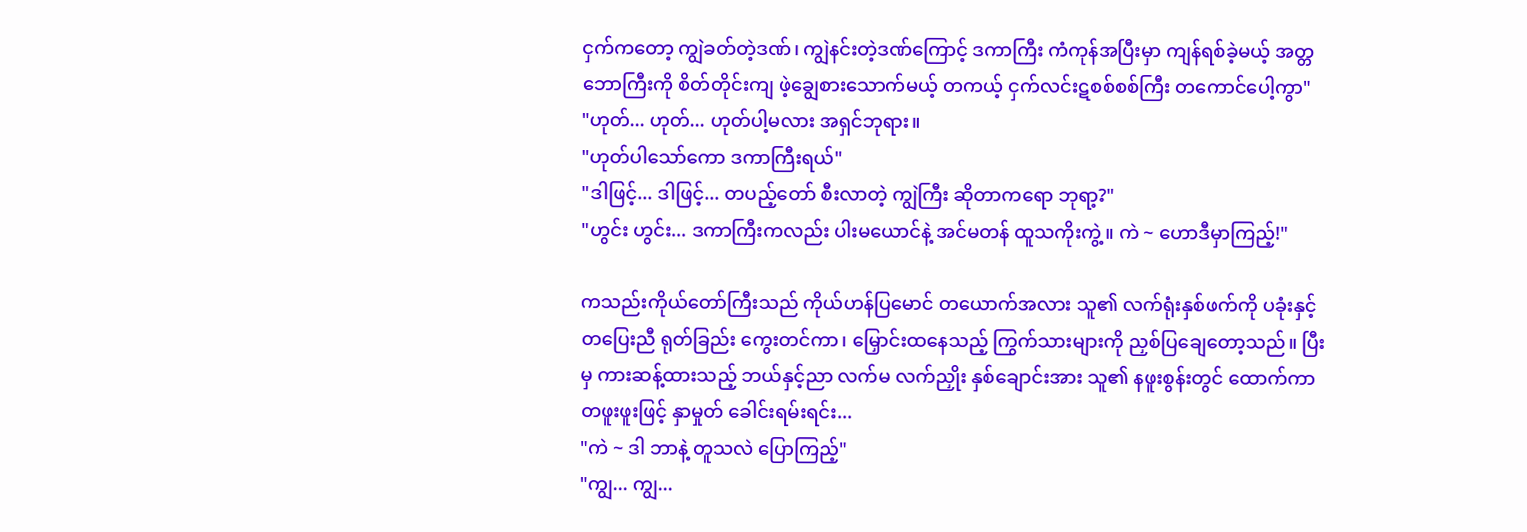ငှက်ကတော့ ကျွဲခတ်တဲ့ဒဏ်၊ ကျွဲနင်းတဲ့ဒဏ်ကြောင့် ဒကာကြီး ကံကုန်အပြီးမှာ ကျန်ရစ်ခဲ့မယ့် အတ္တဘောကြီးကို စိတ်တိုင်းကျ ဖဲ့ချွေစားသောက်မယ့် တကယ့် ငှက်လင်းဋစစ်စစ်ကြီး တကောင်ပေါ့ကွာ"
"ဟုတ်... ဟုတ်... ဟုတ်ပါ့မလား အရှင်ဘုရား။
"ဟုတ်ပါသော်ကော ဒကာကြီးရယ်"
"ဒါဖြင့်... ဒါဖြင့်... တပည့်တော် စီးလာတဲ့ ကျွဲကြီး ဆိုတာကရော ဘုရာ့?"
"ဟွင်း ဟွင်း... ဒကာကြီးကလည်း ပါးမယောင်နဲ့ အင်မတန် ထူသကိုးကွဲ့။ ကဲ ~ ဟောဒီမှာကြည့်!"

ကသည်းကိုယ်တော်ကြီးသည် ကိုယ်ဟန်ပြမောင် တယောက်အလား သူ၏ လက်ရုံးနှစ်ဖက်ကို ပခုံးနှင့် တပြေးညီ ရုတ်ခြည်း ကွေးတင်ကာ၊ မြှောင်းထနေသည့် ကြွက်သားများကို ညှစ်ပြချေတော့သည်။ ပြီးမှ ကားဆန့်ထားသည့် ဘယ်နှင့်ညာ လက်မ လက်ညှိုး နှစ်ချောင်းအား သူ၏ နဖူးစွန်းတွင် ထောက်ကာ တဖူးဖူးဖြင့် နှာမှုတ် ခေါင်းရမ်းရင်း...
"ကဲ ~ ဒါ ဘာနဲ့ တူသလဲ ပြောကြည့်"
"ကျွ... ကျွ...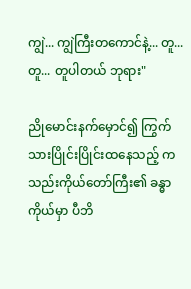ကျွဲ... ကျွဲကြီးတကောင်နဲ့... တူ... တူ... တူပါတယ် ဘုရား"

ညိုမောင်းနက်မှောင်၍ ကြွက်သားပြိုင်းပြိုင်းထနေသည့် ကသည်းကိုယ်တော်ကြီး၏ ခန္ဓာကိုယ်မှာ ပီဘိ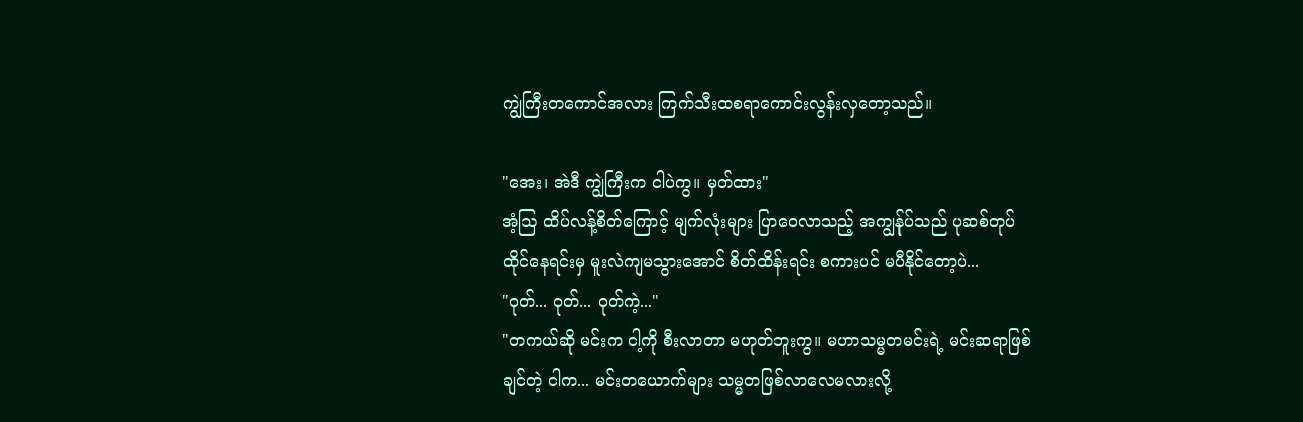ကျွဲကြီးတကောင်အလား ကြက်သီးထစရာကောင်းလွန်းလှတော့သည်။

"အေး၊ အဲဒီ ကျွဲကြီးက ငါပဲကွ။ မှတ်ထား"
အံ့ဩ ထိပ်လန့်စိတ်ကြောင့် မျက်လုံးများ ပြာဝေလာသည့် အကျွန်ုပ်သည် ပုဆစ်တုပ် ထိုင်နေရင်းမှ မူးလဲကျမသွားအောင် စိတ်ထိန်းရင်း စကားပင် မပီနိုင်တော့ပဲ...
"ဝုတ်... ဝုတ်... ဝုတ်ကဲ့..."
"တကယ်ဆို မင်းက ငါ့ကို စီးလာတာ မဟုတ်ဘူးကွ။ မဟာသမ္မတမင်းရဲ့ မင်းဆရာဖြစ်ချင်တဲ့ ငါက... မင်းတယောက်များ သမ္မတဖြစ်လာလေမလားလို့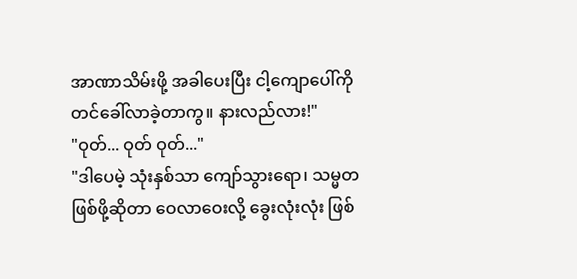အာဏာသိမ်းဖို့ အခါပေးပြီး ငါ့ကျောပေါ်ကို တင်ခေါ်လာခဲ့တာကွ။ နားလည်လား!"
"ဝုတ်... ဝုတ် ဝုတ်..."
"ဒါပေမဲ့ သုံးနှစ်သာ ကျော်သွားရော၊ သမ္မတဖြစ်ဖို့ဆိုတာ ဝေလာဝေးလို့ ခွေးလုံးလုံး ဖြစ်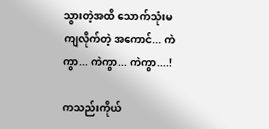သွားတဲ့အထိ သောက်သုံးမကျလိုက်တဲ့ အကောင်... ကဲကွာ... ကဲကွာ... ကဲကွာ....!

ကသည်းကိုယ်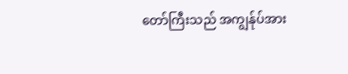တော်ကြီးသည် အကျွန်ုပ်အား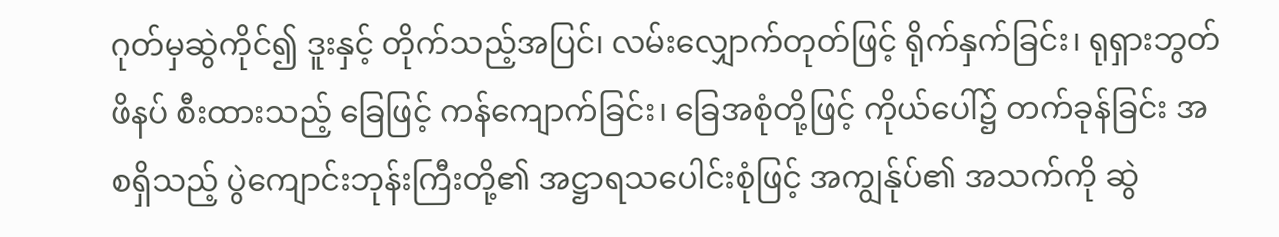ဂုတ်မှဆွဲကိုင်၍ ဒူးနှင့် တိုက်သည့်အပြင်၊ လမ်းလျှောက်တုတ်ဖြင့် ရိုက်နှက်ခြင်း၊ ရုရှားဘွတ်ဖိနပ် စီးထားသည့် ခြေဖြင့် ကန်ကျောက်ခြင်း၊ ခြေအစုံတို့ဖြင့် ကိုယ်ပေါ်၌ တက်ခုန်ခြင်း အစရှိသည့် ပွဲကျောင်းဘုန်းကြီးတို့၏ အဋ္ဌာရသပေါင်းစုံဖြင့် အကျွန်ုပ်၏ အသက်ကို ဆွဲ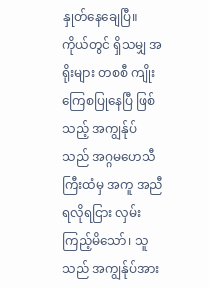နှုတ်နေချေပြီ။
ကိုယ်တွင် ရှိသမျှ အရိုးများ တစစီ ကျိုးကြေစပြုနေပြီ ဖြစ်သည့် အကျွန်ုပ်သည် အဂ္ဂမဟေသီကြီးထံမှ အကူ အညီ ရလိုရငြား လှမ်းကြည့်မိသော်၊ သူသည် အကျွန်ုပ်အား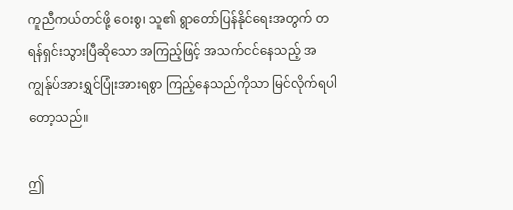ကူညီကယ်တင်ဖို့ ဝေးစွ၊ သူ၏ ရွာတော်ပြန်နိုင်ရေးအတွက် တရန်ရှင်းသွားပြီဆိုသော အကြည့်ဖြင့် အသက်ငင်နေသည့် အကျွန်ုပ်အားရွှင်ပြုံးအားရစွာ ကြည့်နေသည်ကိုသာ မြင်လိုက်ရပါတော့သည်။

ဤ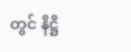တွင် နိဋ္ဌိ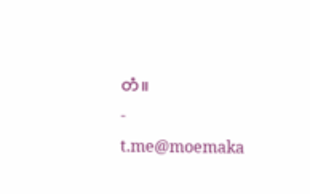တံ။
-
t.me@moemaka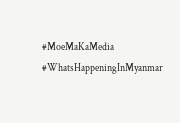#MoeMaKaMedia
#WhatsHappeningInMyanmar